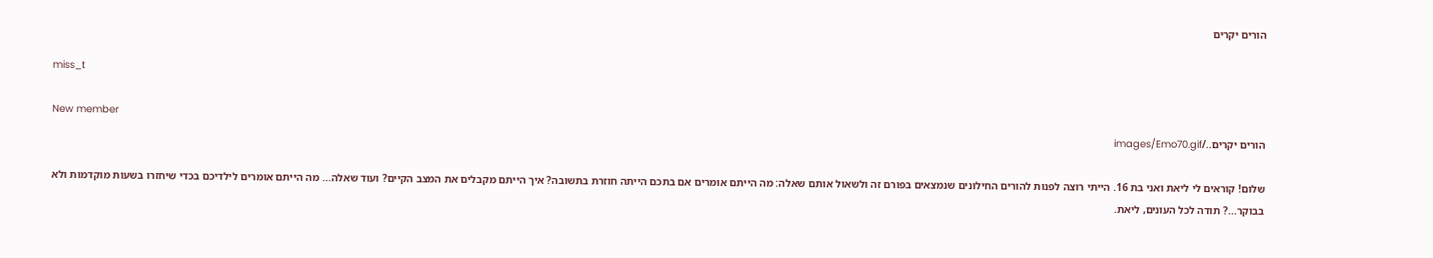הורים יקרים

miss_t

New member
הורים יקרים../images/Emo70.gif

שלום! קוראים לי ליאת ואני בת 16. הייתי רוצה לפנות להורים החילונים שנמצאים בפורם זה ולשאול אותם שאלה: מה הייתם אומרים אם בתכם הייתה חוזרת בתשובה? איך הייתם מקבלים את המצב הקיים? ועוד שאלה... מה הייתם אומרים לילדיכם בכדי שיחזרו בשעות מוקדמות ולא בבוקר...? תודה לכל העונים, ליאת.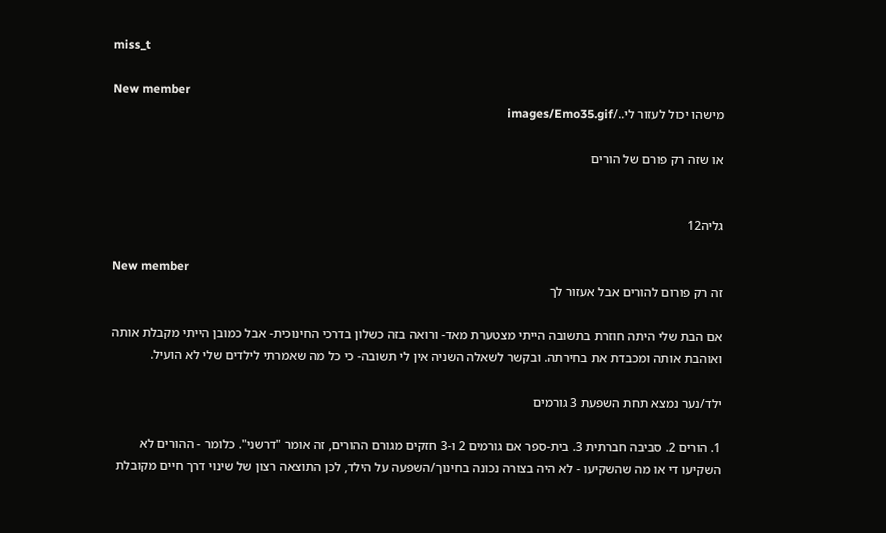miss_t

New member
מישהו יכול לעזור לי../images/Emo35.gif

או שזה רק פורם של הורים


גליה12

New member
זה רק פורום להורים אבל אעזור לך

אם הבת שלי היתה חוזרת בתשובה הייתי מצטערת מאד- ורואה בזה כשלון בדרכי החינוכית- אבל כמובן הייתי מקבלת אותה ואוהבת אותה ומכבדת את בחירתה. ובקשר לשאלה השניה אין לי תשובה- כי כל מה שאמרתי לילדים שלי לא הועיל.

ילד/נער נמצא תחת השפעת 3 גורמים

1. הורים 2. סביבה חברתית 3. בית-ספר אם גורמים 2 ו-3 חזקים מגורם ההורים, זה אומר "דרשני". כלומר - ההורים לא השקיעו די או מה שהשקיעו - לא היה בצורה נכונה בחינוך/השפעה על הילד, לכן התוצאה רצון של שינוי דרך חיים מקובלת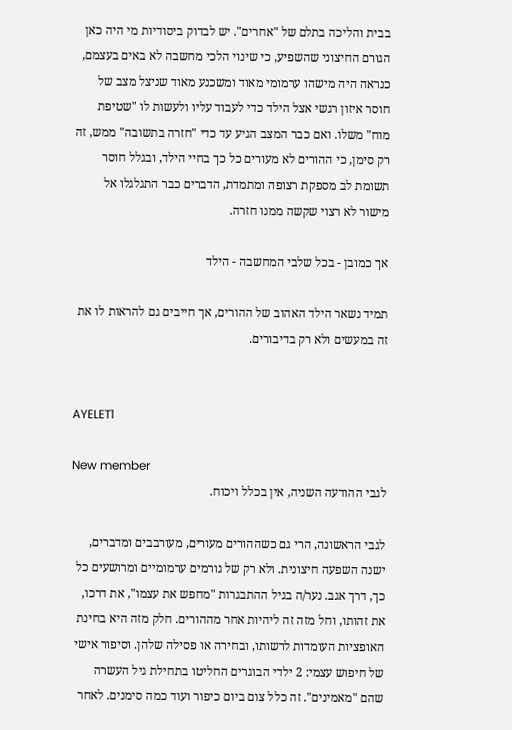בבית והליכה בתלם של "אחרים". יש לבדוק ביסודיות מי היה כאן הגורם החיצוני שהשפיע, כי שינוי הלכי מחשבה לא באים בעצמם, כנראה היה מישהו ערמומי מאוד ומשכנע מאוד שניצל מצב של חוסר איזון רגשי אצל הילד כדי לעבוד עליו ולעשות לו "שטיפת מוח" משלו. ואם כבר המצב הגיע עד כדי "חזרה בתשובה" ממש, זה רק סימן, כי ההורים לא מעורים כל כך בחיי הילד, ובגלל חוסר תשומת לב מספקת רצופה ומתמדת, הדברים כבר התגלגלו אל מישור לא רצוי שקשה ממנו חזרה.

אך כמובן - בכל שלבי המחשבה - הילד

תמיד נשאר הילד האהוב של ההורים, אך חייבים גם להראות לו את זה במעשים ולא רק בדיבורים.


AYELET1

New member
לגבי ההודעה השניה, אין בכלל ויכוח.

לגבי הראשונה, הרי גם כשההורים מעורים, מעורבבים ומדברים, ישנה השפעה חיצונית. ולא רק של גורמים ערמומיים ומרושעים כל כך, דרך אגב. נער/ה בגיל ההתבגרות "מחפש את עצמו", את דרכו, את זהותו, וחל מזה זה ליהיות אחר מההורים. חלק מזה היא בחינת האופציות העומדות לרשותו, ובחירה או פסילה שלהן. וסיפור אישי של חיפוש עצמי: 2 ילדי הבוגרים החליטו בתחילת גיל העשרה שהם "מאמינים". זה כלל צום ביום כיפור ועוד כמה סימנים. לאחר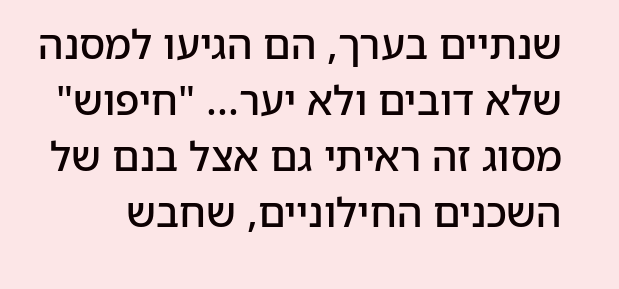שנתיים בערך, הם הגיעו למסנה שלא דובים ולא יער... "חיפוש" מסוג זה ראיתי גם אצל בנם של השכנים החילוניים, שחבש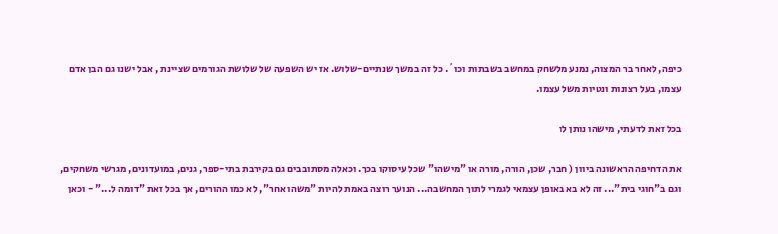כיפה, לאחר בר המצוה, נמנע מלשחק במחשב בשבתות וכו´. כל זה במשך שנתיים-שלוש. אז יש השפעה של שלושת הגורמים שציינת , אבל ישנו גם הבן אדם עצמו, בעל רצונות ונטיות משל עצמו.

בכל זאת לדעתי, מישהו נותן לו

את הדחיפה הראשונה ביוון ( חבר, שכן, הורה, מורה או "מישהו" שכל עיסוקו בכך. וכאלה מסתובבים גם בקירבת בתי-ספר, גנים, במועדונים, מגרשי משחקים, וגם ב"חוגי בית"... זה לא בא באופן עצמאי לגמרי לתוך המחשבה... הנוער רוצה באמת להיות "משהו אחר", לא כמו ההורים, אך בכל זאת "דומה ל..." - וכאן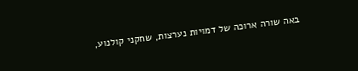באה שורה ארוכה של דמויות נערצות, שחקני קולנוע,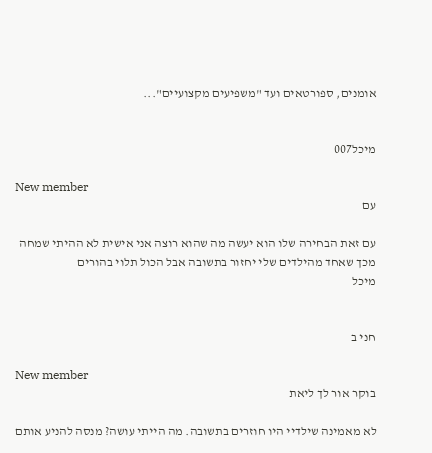אומנים, ספורטאים ועד "משפיעים מקצועיים"...


מיכל007

New member
עם

עם זאת הבחירה שלו הוא יעשה מה שהוא רוצה אני אישית לא ההיתי שמחה מכך שאחד מהילדים שלי יחזור בתשובה אבל הכול תלוי בהורים
מיכל


חני ב

New member
בוקר אור לך ליאת

לא מאמינה שילדיי היו חוזרים בתשובה. מה הייתי עושה? מנסה להניע אותם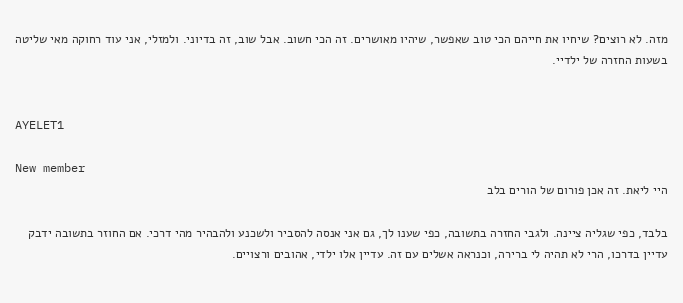מזה. לא רוצים? שיחיו את חייהם הכי טוב שאפשר, שיהיו מאושרים. זה הכי חשוב. אבל שוב, זה בדיוני. ולמזלי, אני עוד רחוקה מאי שליטה בשעות החזרה של ילדיי.


AYELET1

New member
היי ליאת. זה אכן פורום של הורים בלב

בלבד, כפי שגליה ציינה. ולגבי החזרה בתשובה, כפי שענו לך, גם אני אנסה להסביר ולשכנע ולהבהיר מהי דרכי. אם החוזר בתשובה ידבק עדיין בדרכו, הרי לא תהיה לי ברירה, וכנראה אשלים עם זה. עדיין אלו ילדי, אהובים ורצויים.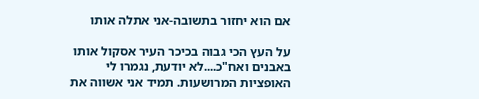אם הוא יחזור בתשובה-אני אתלה אותו

על העץ הכי גבוה בכיכר העיר אסקול אותו באבנים ואח"כ....לא יודעת, נגמרו לי האופציות המרושעות. תמיד אני אשווה את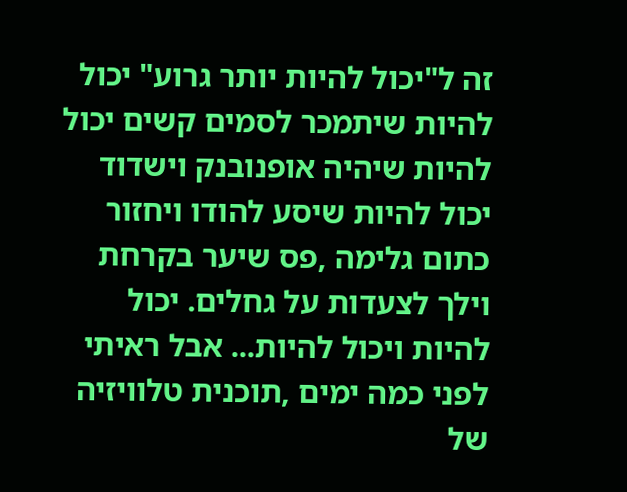זה ל"יכול להיות יותר גרוע" יכול להיות שיתמכר לסמים קשים יכול להיות שיהיה אופנובנק וישדוד יכול להיות שיסע להודו ויחזור כתום גלימה ,פס שיער בקרחת וילך לצעדות על גחלים. יכול להיות ויכול להיות... אבל ראיתי לפני כמה ימים ,תוכנית טלוויזיה של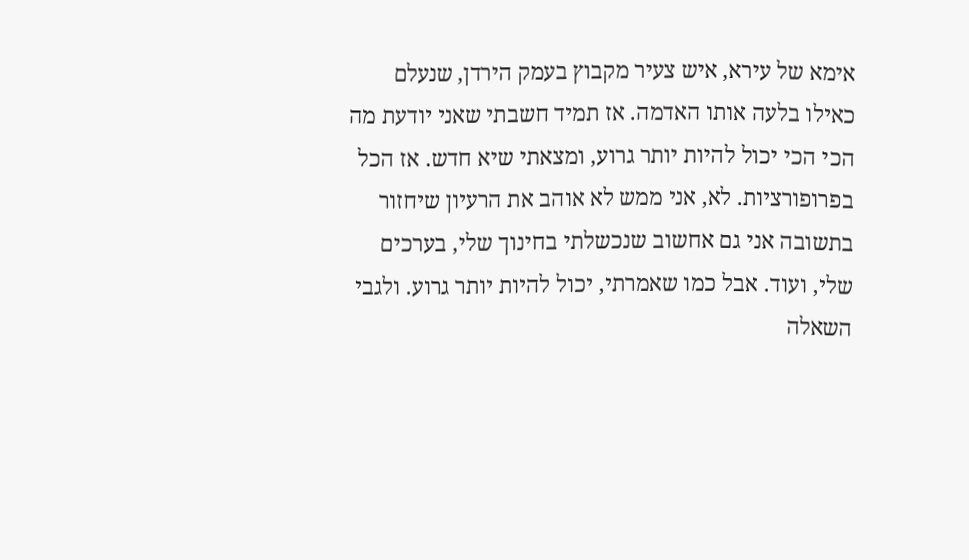אימא של עירא, איש צעיר מקבוץ בעמק הירדן, שנעלם כאילו בלעה אותו האדמה. אז תמיד חשבתי שאני יודעת מה הכי הכי יכול להיות יותר גרוע, ומצאתי שיא חדש. אז הכל בפרופורציות. לא, אני ממש לא אוהב את הרעיון שיחזור בתשובה אני גם אחשוב שנכשלתי בחינוך שלי, בערכים שלי, ועוד. אבל כמו שאמרתי, יכול להיות יותר גרוע. ולגבי השאלה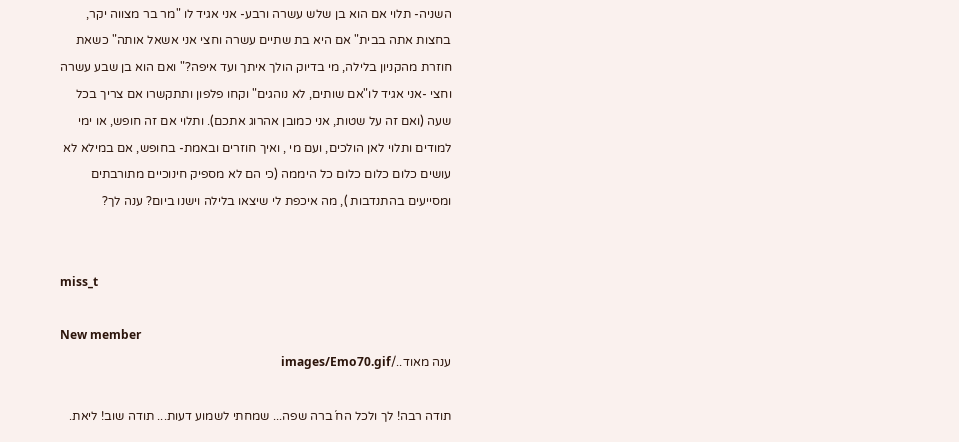השניה- תלוי אם הוא בן שלש עשרה ורבע- אני אגיד לו "מר בר מצווה יקר, בחצות אתה בבית" אם היא בת שתיים עשרה וחצי אני אשאל אותה" כשאת חוזרת מהקניון בלילה, מי בדיוק הולך איתך ועד איפה?" ואם הוא בן שבע עשרה וחצי -אני אגיד לו"אם שותים, לא נוהגים" וקחו פלפון ותתקשרו אם צריך בכל שעה (ואם זה על שטות, אני כמובן אהרוג אתכם). ותלוי אם זה חופש, או ימי למודים ותלוי לאן הולכים, ועם מי , ואיך חוזרים ובאמת- בחופש, אם במילא לא עושים כלום כלום כלום כל היממה (כי הם לא מספיק חינוכיים מתורבתים ומסייעים בהתנדבות ), מה איכפת לי שיצאו בלילה וישנו ביום? ענה לך?


miss_t

New member
ענה מאוד../images/Emo70.gif

תודה רבה! לך ולכל הח´ברה שפה... שמחתי לשמוע דעות... תודה שוב! ליאת.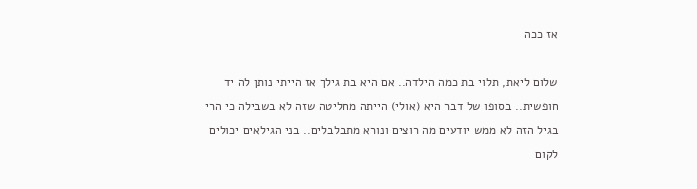אז ככה

שלום ליאת, תלוי בת כמה הילדה.. אם היא בת גילך אז הייתי נותן לה יד חופשית.. בסופו של דבר היא (אולי) הייתה מחליטה שזה לא בשבילה כי הרי בגיל הזה לא ממש יודעים מה רוצים ונורא מתבלבלים.. בני הגילאים יכולים לקום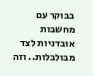בבוקר עם מחשבות אובדניות לצד מבולבלות.. וזה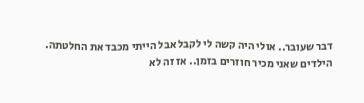דבר שעובר.. אולי היה קשה לי לקבל אבל הייתי מכבד את החלטתה. הילדים שאני מכיר חוזרים בזמן.. אז זה לא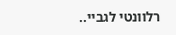רלוונטי לגביי..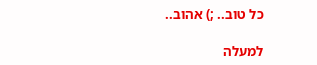כל טוב.. ;) אהוב..

למעלה